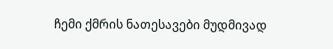ჩემი ქმრის ნათესავები მუდმივად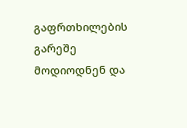გაფრთხილების გარეშე მოდიოდნენ და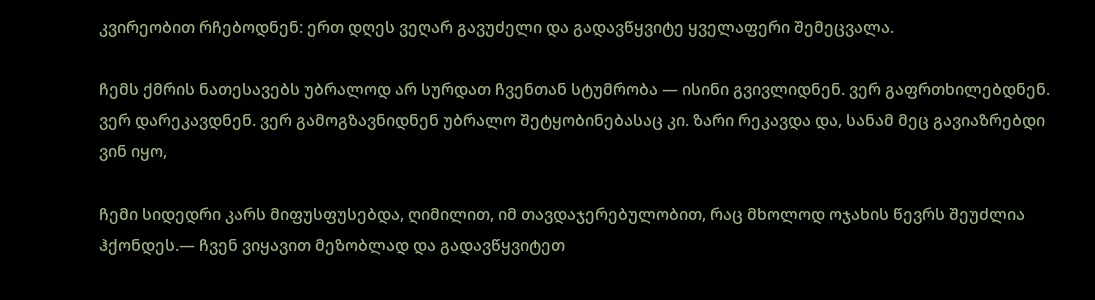კვირეობით რჩებოდნენ: ერთ დღეს ვეღარ გავუძელი და გადავწყვიტე ყველაფერი შემეცვალა.

ჩემს ქმრის ნათესავებს უბრალოდ არ სურდათ ჩვენთან სტუმრობა — ისინი გვივლიდნენ. ვერ გაფრთხილებდნენ. ვერ დარეკავდნენ. ვერ გამოგზავნიდნენ უბრალო შეტყობინებასაც კი. ზარი რეკავდა და, სანამ მეც გავიაზრებდი ვინ იყო,

ჩემი სიდედრი კარს მიფუსფუსებდა, ღიმილით, იმ თავდაჯერებულობით, რაც მხოლოდ ოჯახის წევრს შეუძლია ჰქონდეს.— ჩვენ ვიყავით მეზობლად და გადავწყვიტეთ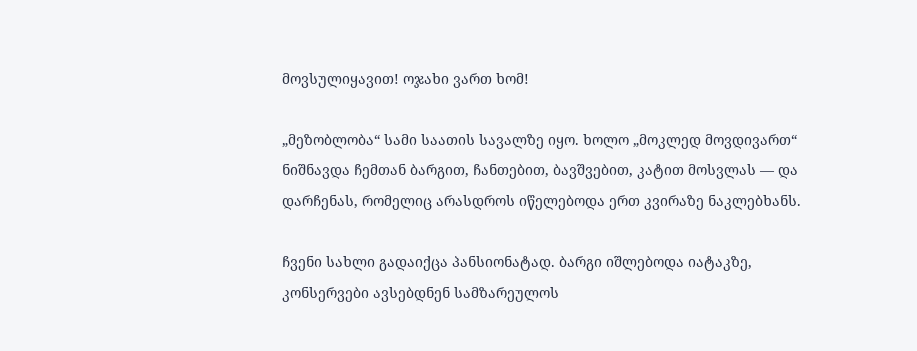მოვსულიყავით! ოჯახი ვართ ხომ!

„მეზობლობა“ სამი საათის სავალზე იყო. ხოლო „მოკლედ მოვდივართ“ ნიშნავდა ჩემთან ბარგით, ჩანთებით, ბავშვებით, კატით მოსვლას — და დარჩენას, რომელიც არასდროს იწელებოდა ერთ კვირაზე ნაკლებხანს.

ჩვენი სახლი გადაიქცა პანსიონატად. ბარგი იშლებოდა იატაკზე, კონსერვები ავსებდნენ სამზარეულოს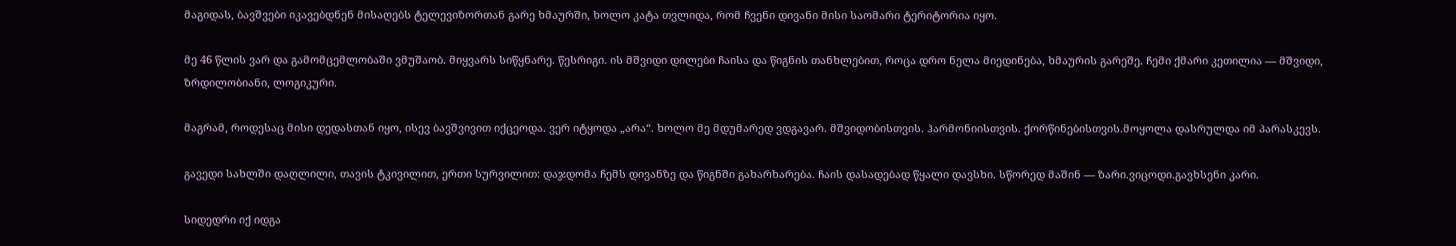მაგიდას, ბავშვები იკავებდნენ მისაღებს ტელევიზორთან გარე ხმაურში, ხოლო კატა თვლიდა, რომ ჩვენი დივანი მისი საომარი ტერიტორია იყო.

მე 46 წლის ვარ და გამომცემლობაში ვმუშაობ. მიყვარს სიწყნარე. წესრიგი. ის მშვიდი დილები ჩაისა და წიგნის თანხლებით, როცა დრო ნელა მიედინება, ხმაურის გარეშე. ჩემი ქმარი კეთილია — მშვიდი, ზრდილობიანი, ლოგიკური.

მაგრამ, როდესაც მისი დედასთან იყო, ისევ ბავშვივით იქცეოდა. ვერ იტყოდა „არა“. ხოლო მე მდუმარედ ვდგავარ. მშვიდობისთვის. ჰარმონიისთვის. ქორწინებისთვის.მოყოლა დასრულდა იმ პარასკევს.

გავედი სახლში დაღლილი, თავის ტკივილით, ერთი სურვილით: დაჯდომა ჩემს დივანზე და წიგნში გახარხარება. ჩაის დასადებად წყალი დავსხი. სწორედ მაშინ — ზარი.ვიცოდი.გავხსენი კარი.

სიდედრი იქ იდგა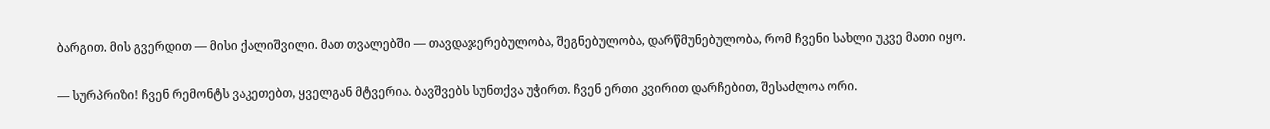ბარგით. მის გვერდით — მისი ქალიშვილი. მათ თვალებში — თავდაჯერებულობა, შეგნებულობა, დარწმუნებულობა, რომ ჩვენი სახლი უკვე მათი იყო.

— სურპრიზი! ჩვენ რემონტს ვაკეთებთ, ყველგან მტვერია. ბავშვებს სუნთქვა უჭირთ. ჩვენ ერთი კვირით დარჩებით, შესაძლოა ორი.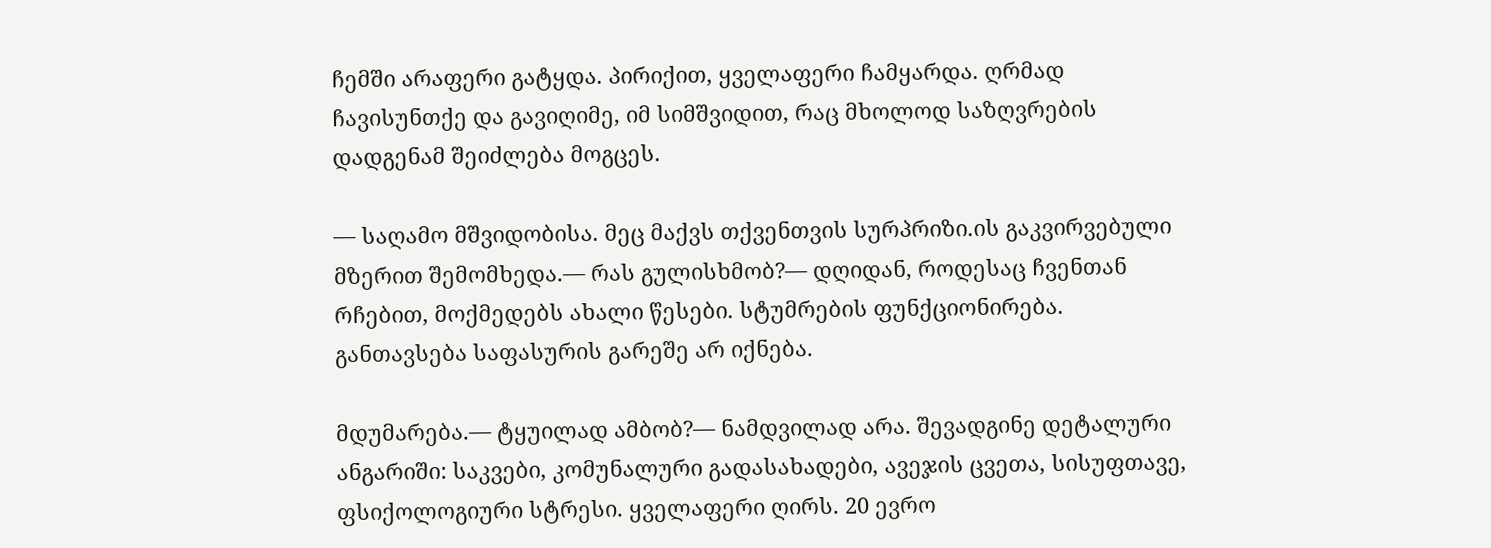ჩემში არაფერი გატყდა. პირიქით, ყველაფერი ჩამყარდა. ღრმად ჩავისუნთქე და გავიღიმე, იმ სიმშვიდით, რაც მხოლოდ საზღვრების დადგენამ შეიძლება მოგცეს.

— საღამო მშვიდობისა. მეც მაქვს თქვენთვის სურპრიზი.ის გაკვირვებული მზერით შემომხედა.— რას გულისხმობ?— დღიდან, როდესაც ჩვენთან რჩებით, მოქმედებს ახალი წესები. სტუმრების ფუნქციონირება. განთავსება საფასურის გარეშე არ იქნება.

მდუმარება.— ტყუილად ამბობ?— ნამდვილად არა. შევადგინე დეტალური ანგარიში: საკვები, კომუნალური გადასახადები, ავეჯის ცვეთა, სისუფთავე, ფსიქოლოგიური სტრესი. ყველაფერი ღირს. 20 ევრო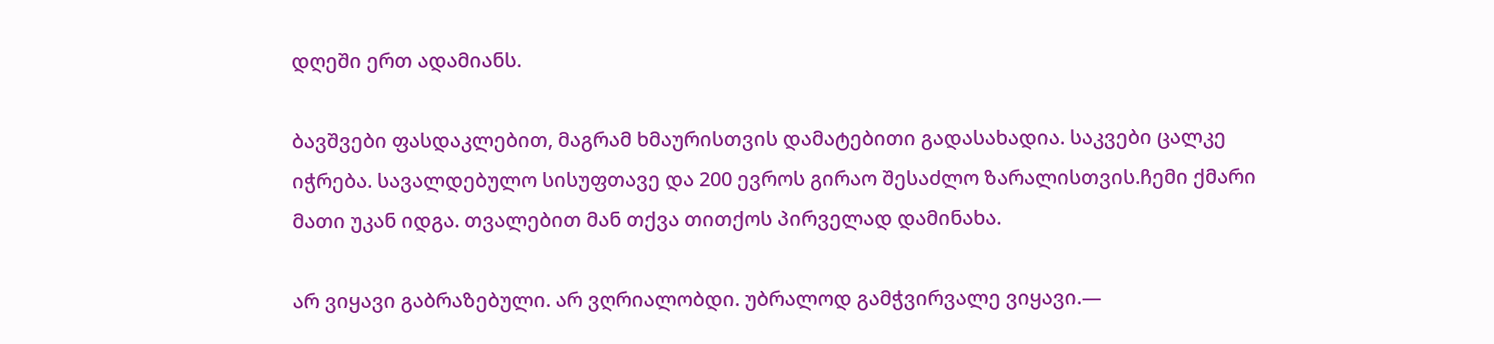დღეში ერთ ადამიანს.

ბავშვები ფასდაკლებით, მაგრამ ხმაურისთვის დამატებითი გადასახადია. საკვები ცალკე იჭრება. სავალდებულო სისუფთავე და 200 ევროს გირაო შესაძლო ზარალისთვის.ჩემი ქმარი მათი უკან იდგა. თვალებით მან თქვა თითქოს პირველად დამინახა.

არ ვიყავი გაბრაზებული. არ ვღრიალობდი. უბრალოდ გამჭვირვალე ვიყავი.—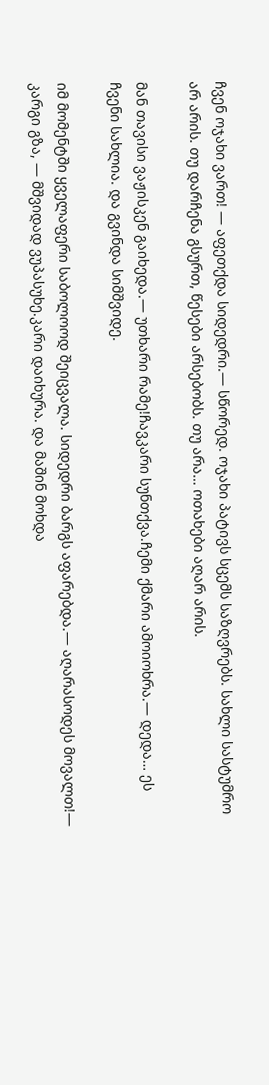ჩვენ ოჯახი ვართ! — აფეთქდა სიდედრი.— სწორედ. ოჯახი პატივს სცემს საზღვრებს. სახლი სასტუმრო არ არის. თუ დარჩენა გსურთ, წესები არსებობს. თუ არა… ოთახები აღარ არის.

მან თავისი ვაჟისკენ გაიხედა.— უთხარი რამე!ჩავკარი სუნთქვა.ჩემი ქმარი ამოიოხრა.— დედა… ეს ჩვენი სახლია. და გვინდა სიმშვიდე.

იმ მომენტში ყველაფერი საბოლოოდ შეიცვალა. სიდედრი ბარგს აფარებდა.— აღარასოდეს მოვალთ!— კარგი გზა, — მშვიდად ვუპასუხე.კარი დაიხურა. და მაშინ მოხდა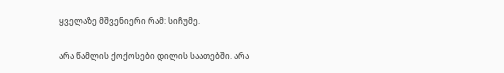ყველაზე მშვენიერი რამ: სიჩუმე.

არა წამლის ქოქოსები დილის საათებში. არა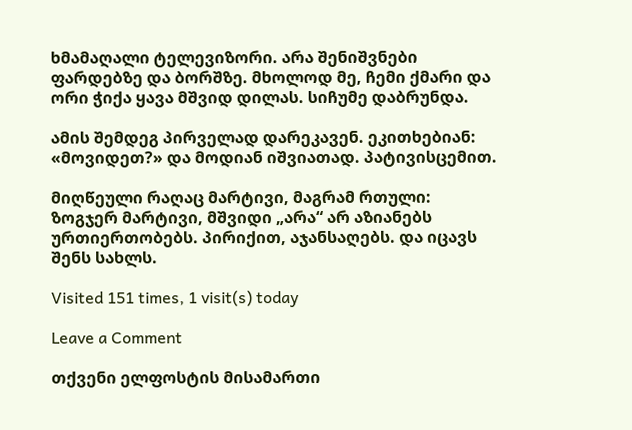ხმამაღალი ტელევიზორი. არა შენიშვნები ფარდებზე და ბორშზე. მხოლოდ მე, ჩემი ქმარი და ორი ჭიქა ყავა მშვიდ დილას. სიჩუმე დაბრუნდა.

ამის შემდეგ პირველად დარეკავენ. ეკითხებიან: «მოვიდეთ?» და მოდიან იშვიათად. პატივისცემით.

მიღწეული რაღაც მარტივი, მაგრამ რთული: ზოგჯერ მარტივი, მშვიდი „არა“ არ აზიანებს ურთიერთობებს. პირიქით, აჯანსაღებს. და იცავს შენს სახლს.

Visited 151 times, 1 visit(s) today

Leave a Comment

თქვენი ელფოსტის მისამართი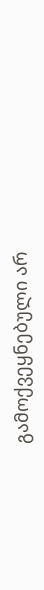გამოქვეყნებული არ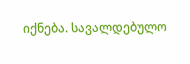იქნება. სავალდებულო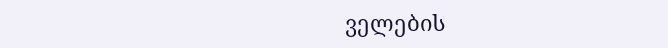ველების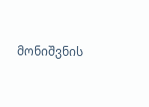მონიშვნის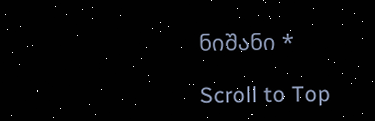ნიშანი *

Scroll to Top